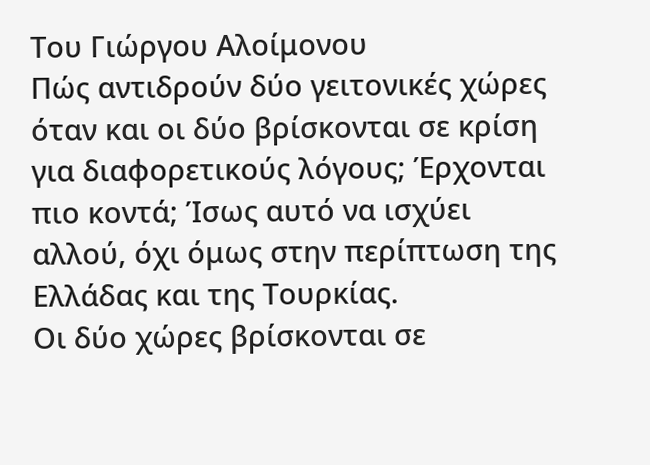Του Γιώργου Αλοίμονου
Πώς αντιδρούν δύο γειτονικές χώρες όταν και οι δύο βρίσκονται σε κρίση για διαφορετικούς λόγους; Έρχονται πιο κοντά; Ίσως αυτό να ισχύει αλλού, όχι όμως στην περίπτωση της Ελλάδας και της Τουρκίας.
Οι δύο χώρες βρίσκονται σε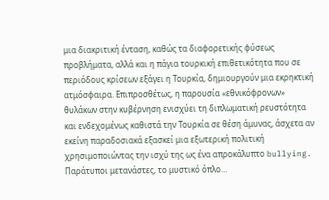μια διακριτική ένταση, καθώς τα διαφορετικής φύσεως προβλήματα, αλλά και η πάγια τουρκική επιθετικότητα που σε περιόδους κρίσεων εξάγει η Τουρκία, δημιουργούν μια εκρηκτική ατμόσφαιρα. Επιπροσθέτως, η παρουσία «εθνικόφρονων» θυλάκων στην κυβέρνηση ενισχύει τη διπλωματική ρευστότητα και ενδεχομένως καθιστά την Τουρκία σε θέση άμυνας, άσχετα αν εκείνη παραδοσιακά εξασκεί μια εξωτερική πολιτική χρησιμοποιώντας την ισχύ της ως ένα απροκάλυπτο bullying.
Παράτυποι μετανάστες, το μυστικό όπλο…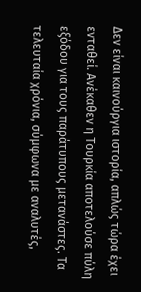Δεν είναι καινούργια ιστορία, απλώς τώρα έχει ενταθεί. Ανέκαθεν η Τουρκία αποτελούσε πύλη εξόδου για τους παράτυπους μετανάστες. Τα τελευταία χρόνια, σύμφωνα με αναλυτές,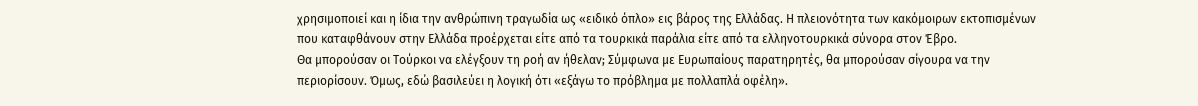χρησιμοποιεί και η ίδια την ανθρώπινη τραγωδία ως «ειδικό όπλο» εις βάρος της Ελλάδας. Η πλειονότητα των κακόμοιρων εκτοπισμένων που καταφθάνουν στην Ελλάδα προέρχεται είτε από τα τουρκικά παράλια είτε από τα ελληνοτουρκικά σύνορα στον Έβρο.
Θα μπορούσαν οι Τούρκοι να ελέγξουν τη ροή αν ήθελαν; Σύμφωνα με Ευρωπαίους παρατηρητές, θα μπορούσαν σίγουρα να την περιορίσουν. Όμως, εδώ βασιλεύει η λογική ότι «εξάγω το πρόβλημα με πολλαπλά οφέλη».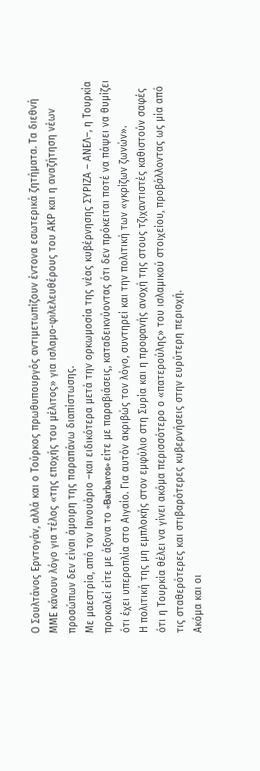Ο Σουλτάνος Ερντογάν, αλλά και ο Τούρκος πρωθυπουργός αντιμετωπίζουν έντονα εσωτερικά ζητήματα. Τα διεθνή ΜΜΕ κάνουν λόγο για τέλος «της εποχής του μέλιτος» για ισλαμο-φιλελευθέρους του ΑΚP και η αναζήτηση νέων προσώπων δεν είναι άμοιρη της παραπάνω διαπίστωσης.
Με μαεστρία, από τον Ιανουάριο –και ειδικότερα μετά την ορκωμοσία της νέας κυβέρνησης ΣΥΡΙΖΑ – ΑΝΕΛ–, η Τουρκία προκαλεί είτε με άξονα το «Barbaros» είτε με παραβιάσεις, καταδεικνύοντας ότι δεν πρόκειται ποτέ να πάψει να θυμίζει ότι έχει υπεροπλία στο Αιγαίο. Για αυτόν ακριβώς τον λόγο, συντηρεί και την πολιτική των «γκρίζων ζωνών».
Η πολιτική της μη εμπλοκής στον εμφύλιο στη Συρία και η προφανής ανοχή της στους τζιχαντιστές καθιστούν σαφές ότι η Τουρκία θέλει να γίνει ακόμα περισσότερο ο «πατερούλης» του ισλαμικού στοιχείου, προβάλλοντας ως μία από τις σταθερότερες και στιβαρότερες κυβερνήσεις στην ευρύτερη περιοχή.
Ακόμα και οι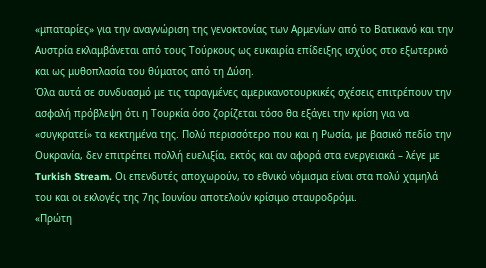«μπαταρίες» για την αναγνώριση της γενοκτονίας των Αρμενίων από το Βατικανό και την Αυστρία εκλαμβάνεται από τους Τούρκους ως ευκαιρία επίδειξης ισχύος στο εξωτερικό και ως μυθοπλασία του θύματος από τη Δύση.
Όλα αυτά σε συνδυασμό με τις ταραγμένες αμερικανοτουρκικές σχέσεις επιτρέπουν την ασφαλή πρόβλεψη ότι η Τουρκία όσο ζορίζεται τόσο θα εξάγει την κρίση για να «συγκρατεί» τα κεκτημένα της. Πολύ περισσότερο που και η Ρωσία, με βασικό πεδίο την Ουκρανία, δεν επιτρέπει πολλή ευελιξία, εκτός και αν αφορά στα ενεργειακά – λέγε με Turkish Stream. Οι επενδυτές αποχωρούν, το εθνικό νόμισμα είναι στα πολύ χαμηλά του και οι εκλογές της 7ης Ιουνίου αποτελούν κρίσιμο σταυροδρόμι.
«Πρώτη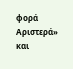φορά Αριστερά» και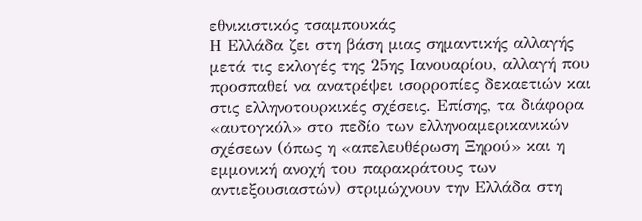εθνικιστικός τσαμπουκάς
Η Ελλάδα ζει στη βάση μιας σημαντικής αλλαγής μετά τις εκλογές της 25ης Ιανουαρίου, αλλαγή που προσπαθεί να ανατρέψει ισορροπίες δεκαετιών και στις ελληνοτουρκικές σχέσεις. Επίσης, τα διάφορα «αυτογκόλ» στο πεδίο των ελληνοαμερικανικών σχέσεων (όπως η «απελευθέρωση Ξηρού» και η εμμονική ανοχή του παρακράτους των αντιεξουσιαστών) στριμώχνουν την Ελλάδα στη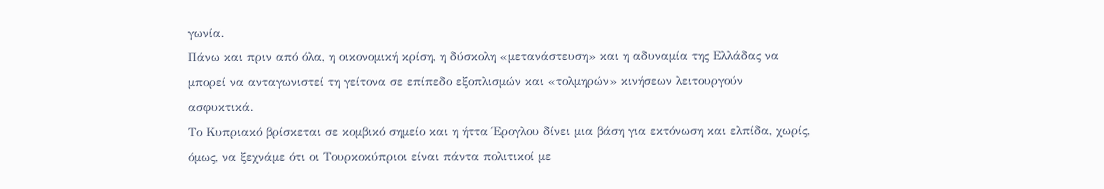γωνία.
Πάνω και πριν από όλα, η οικονομική κρίση, η δύσκολη «μετανάστευση» και η αδυναμία της Ελλάδας να μπορεί να ανταγωνιστεί τη γείτονα σε επίπεδο εξοπλισμών και «τολμηρών» κινήσεων λειτουργούν ασφυκτικά.
Το Κυπριακό βρίσκεται σε κομβικό σημείο και η ήττα Έρογλου δίνει μια βάση για εκτόνωση και ελπίδα, χωρίς, όμως, να ξεχνάμε ότι οι Τουρκοκύπριοι είναι πάντα πολιτικοί με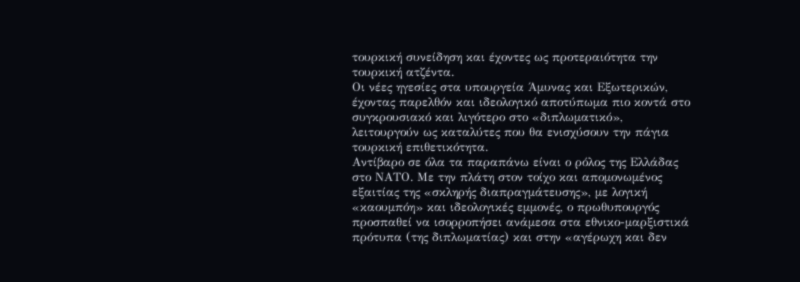τουρκική συνείδηση και έχοντες ως προτεραιότητα την τουρκική ατζέντα.
Οι νέες ηγεσίες στα υπουργεία Άμυνας και Εξωτερικών, έχοντας παρελθόν και ιδεολογικό αποτύπωμα πιο κοντά στο συγκρουσιακό και λιγότερο στο «διπλωματικό», λειτουργούν ως καταλύτες που θα ενισχύσουν την πάγια τουρκική επιθετικότητα.
Αντίβαρο σε όλα τα παραπάνω είναι ο ρόλος της Ελλάδας στο ΝΑΤΟ. Με την πλάτη στον τοίχο και απομονωμένος εξαιτίας της «σκληρής διαπραγμάτευσης», με λογική «καουμπόη» και ιδεολογικές εμμονές, ο πρωθυπουργός προσπαθεί να ισορροπήσει ανάμεσα στα εθνικο-μαρξιστικά πρότυπα (της διπλωματίας) και στην «αγέρωχη και δεν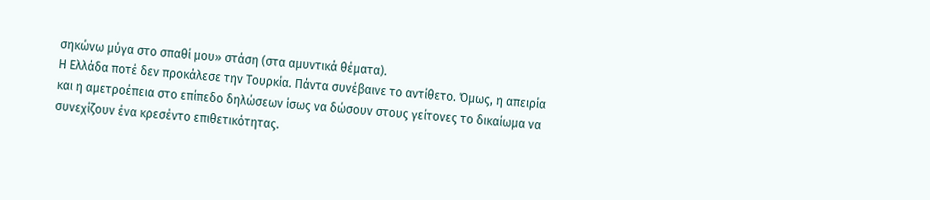σηκώνω μύγα στο σπαθί μου» στάση (στα αμυντικά θέματα).
Η Ελλάδα ποτέ δεν προκάλεσε την Τουρκία. Πάντα συνέβαινε το αντίθετο. Όμως, η απειρία και η αμετροέπεια στο επίπεδο δηλώσεων ίσως να δώσουν στους γείτονες το δικαίωμα να συνεχίζουν ένα κρεσέντο επιθετικότητας.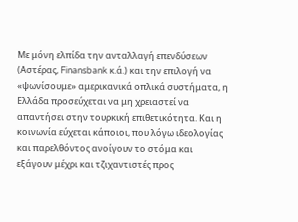Με μόνη ελπίδα την ανταλλαγή επενδύσεων (Αστέρας, Finansbank κ.ά.) και την επιλογή να «ψωνίσουμε» αμερικανικά οπλικά συστήματα, η Ελλάδα προσεύχεται να μη χρειαστεί να απαντήσει στην τουρκική επιθετικότητα. Και η κοινωνία εύχεται κάποιοι, που λόγω ιδεολογίας και παρελθόντος ανοίγουν το στόμα και εξάγουν μέχρι και τζιχαντιστές προς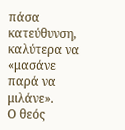πάσα κατεύθυνση, καλύτερα να «μασάνε παρά να μιλάνε».
Ο θεός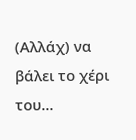(Αλλάχ) να βάλει το χέρι του…